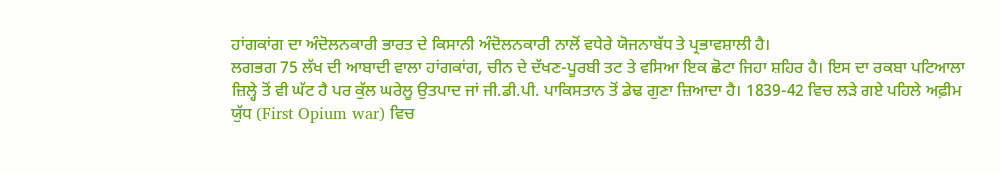ਹਾਂਗਕਾਂਗ ਦਾ ਅੰਦੋਲਨਕਾਰੀ ਭਾਰਤ ਦੇ ਕਿਸਾਨੀ ਅੰਦੋਲਨਕਾਰੀ ਨਾਲੋਂ ਵਧੇਰੇ ਯੋਜਨਾਬੱਧ ਤੇ ਪ੍ਰਭਾਵਸ਼ਾਲੀ ਹੈ।
ਲਗਭਗ 75 ਲੱਖ ਦੀ ਆਬਾਦੀ ਵਾਲਾ ਹਾਂਗਕਾਂਗ, ਚੀਨ ਦੇ ਦੱਖਣ-ਪੂਰਬੀ ਤਟ ਤੇ ਵਸਿਆ ਇਕ ਛੋਟਾ ਜਿਹਾ ਸ਼ਹਿਰ ਹੈ। ਇਸ ਦਾ ਰਕਬਾ ਪਟਿਆਲਾ ਜ਼ਿਲ੍ਹੇ ਤੋਂ ਵੀ ਘੱਟ ਹੈ ਪਰ ਕੁੱਲ ਘਰੇਲੂ ਉਤਪਾਦ ਜਾਂ ਜੀ.ਡੀ.ਪੀ. ਪਾਕਿਸਤਾਨ ਤੋਂ ਡੇਢ ਗੁਣਾ ਜ਼ਿਆਦਾ ਹੈ। 1839-42 ਵਿਚ ਲੜੇ ਗਏ ਪਹਿਲੇ ਅਫ਼ੀਮ ਯੁੱਧ (First Opium war) ਵਿਚ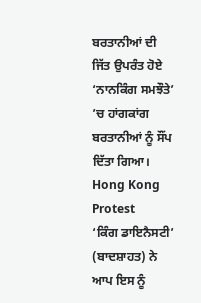ਬਰਤਾਨੀਆਂ ਦੀ ਜਿੱਤ ਉਪਰੰਤ ਹੋਏ ‘ਨਾਨਕਿੰਗ ਸਮਝੌਤੇ’ ’ਚ ਹਾਂਗਕਾਂਗ ਬਰਤਾਨੀਆਂ ਨੂੰ ਸੌਂਪ ਦਿੱਤਾ ਗਿਆ।
Hong Kong Protest
‘ਕਿੰਗ ਡਾਇਨੈਸਟੀ’ (ਬਾਦਸ਼ਾਹਤ) ਨੇ ਆਪ ਇਸ ਨੂੰ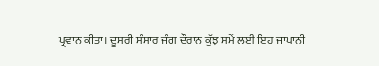ਪ੍ਰਵਾਨ ਕੀਤਾ। ਦੂਸਰੀ ਸੰਸਾਰ ਜੰਗ ਦੌਰਾਨ ਕੁੱਝ ਸਮੇਂ ਲਈ ਇਹ ਜਾਪਾਨੀ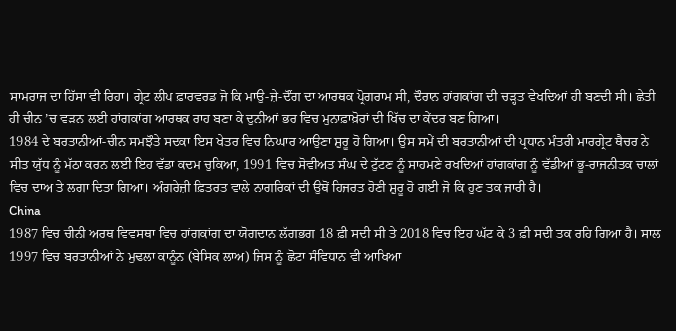ਸਾਮਰਾਜ ਦਾ ਹਿੱਸਾ ਵੀ ਰਿਹਾ। ਗ੍ਰੇਟ ਲੀਪ ਫ਼ਾਰਵਰਡ ਜੋ ਕਿ ਮਾਉ-ਜ਼ੇ-ਦੌਂਗ ਦਾ ਆਰਥਕ ਪ੍ਰੋਗਰਾਮ ਸੀ, ਦੌਰਾਨ ਹਾਂਗਕਾਂਗ ਦੀ ਚੜ੍ਹਤ ਵੇਖਦਿਆਂ ਹੀ ਬਣਦੀ ਸੀ। ਛੇਤੀ ਹੀ ਚੀਨ ’ਚ ਵੜਨ ਲਈ ਹਾਂਗਕਾਂਗ ਆਰਥਕ ਰਾਹ ਬਣਾ ਕੇ ਦੁਨੀਆਂ ਭਰ ਵਿਚ ਮੁਨਾਫ਼ਾਖ਼ੋਰਾਂ ਦੀ ਖਿੱਚ ਦਾ ਕੇਂਦਰ ਬਣ ਗਿਆ।
1984 ਦੇ ਬਰਤਾਨੀਆਂ-ਚੀਨ ਸਮਝੌਤੇ ਸਦਕਾ ਇਸ ਖੇਤਰ ਵਿਚ ਨਿਘਾਰ ਆਉਣਾ ਸ਼ੁਰੂ ਹੋ ਗਿਆ। ਉਸ ਸਮੇਂ ਦੀ ਬਰਤਾਨੀਆਂ ਦੀ ਪ੍ਰਧਾਨ ਮੰਤਰੀ ਮਾਰਗ੍ਰੇਟ ਥੈਚਰ ਨੇ ਸੀਤ ਯੁੱਧ ਨੂੰ ਮੱਠਾ ਕਰਨ ਲਈ ਇਹ ਵੱਡਾ ਕਦਮ ਚੁਕਿਆ, 1991 ਵਿਚ ਸੋਵੀਅਤ ਸੰਘ ਦੇ ਟੁੱਟਣ ਨੂੰ ਸਾਹਮਣੇ ਰਖਦਿਆਂ ਹਾਂਗਕਾਂਗ ਨੂੰ ਵੱਡੀਆਂ ਭੂ-ਰਾਜਨੀਤਕ ਚਾਲਾਂ ਵਿਚ ਦਾਅ ਤੇ ਲਗਾ ਦਿਤਾ ਗਿਆ। ਅੰਗਰੇਜ਼ੀ ਫ਼ਿਤਰਤ ਵਾਲੇ ਨਾਗਰਿਕਾਂ ਦੀ ਉਥੋਂ ਹਿਜਰਤ ਹੋਣੀ ਸ਼ੁਰੂ ਹੋ ਗਈ ਜੋ ਕਿ ਹੁਣ ਤਕ ਜਾਰੀ ਹੈ।
China
1987 ਵਿਚ ਚੀਨੀ ਅਰਥ ਵਿਵਸਥਾ ਵਿਚ ਹਾਂਗਕਾਂਗ ਦਾ ਯੋਗਦਾਨ ਲੱਗਭਗ 18 ਫ਼ੀ ਸਦੀ ਸੀ ਤੇ 2018 ਵਿਚ ਇਹ ਘੱਟ ਕੇ 3 ਫ਼ੀ ਸਦੀ ਤਕ ਰਹਿ ਗਿਆ ਹੈ। ਸਾਲ 1997 ਵਿਚ ਬਰਤਾਨੀਆਂ ਨੇ ਮੁਢਲਾ ਕਾਨੂੰਨ (ਬੇਸਿਕ ਲਾਅ) ਜਿਸ ਨੂੰ ਛੋਟਾ ਸੰਵਿਧਾਨ ਵੀ ਆਖਿਆ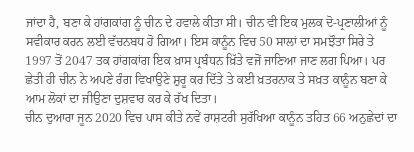ਜਾਂਦਾ ਹੈ, ਬਣਾ ਕੇ ਹਾਂਗਕਾਂਗ ਨੂੰ ਚੀਨ ਦੇ ਹਵਾਲੇ ਕੀਤਾ ਸੀ। ਚੀਨ ਵੀ ਇਕ ਮੁਲਕ ਦੋ-ਪ੍ਰਣਾਲੀਆਂ ਨੂੰ ਸਵੀਕਾਰ ਕਰਨ ਲਈ ਵੱਚਨਬਧ ਹੋ ਗਿਆ। ਇਸ ਕਾਨੂੰਨ ਵਿਚ 50 ਸਾਲਾਂ ਦਾ ਸਮਝੌਤਾ ਸਿਰੇ ਤੇ 1997 ਤੋਂ 2047 ਤਕ ਹਾਂਗਕਾਂਗ ਇਕ ਖ਼ਾਸ ਪ੍ਰਬੰਧਨ ਖ਼ਿੱਤੇ ਵਜੋਂ ਜਾਣਿਆ ਜਾਣ ਲਗ ਪਿਆ। ਪਰ ਛੇਤੀ ਹੀ ਚੀਨ ਨੇ ਅਪਣੇ ਰੰਗ ਵਿਖਾਉਣੇ ਸ਼ੁਰੂ ਕਰ ਦਿੱਤੇ ਤੇ ਕਈ ਖ਼ਤਰਨਾਕ ਤੇ ਸਖ਼ਤ ਕਾਨੂੰਨ ਬਣਾ ਕੇ ਆਮ ਲੋਕਾਂ ਦਾ ਜੀਉਣਾ ਦੁਸ਼ਵਾਰ ਕਰ ਕੇ ਰੱਖ ਦਿਤਾ।
ਚੀਨ ਦੁਆਰਾ ਜੂਨ 2020 ਵਿਚ ਪਾਸ ਕੀਤੇ ਨਵੇਂ ਰਾਸ਼ਟਰੀ ਸੁਰੱਖਿਆ ਕਾਨੂੰਨ ਤਹਿਤ 66 ਅਨੁਛੇਦਾਂ ਦਾ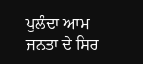ਪੁਲੰਦਾ ਆਮ ਜਨਤਾ ਦੇ ਸਿਰ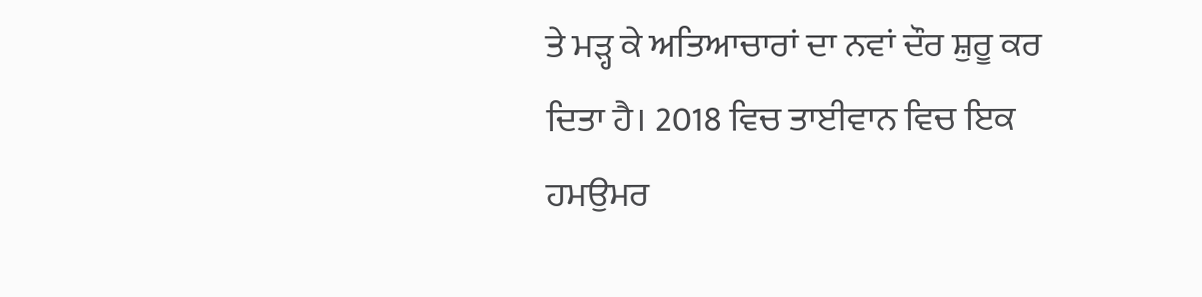ਤੇ ਮੜ੍ਹ ਕੇ ਅਤਿਆਚਾਰਾਂ ਦਾ ਨਵਾਂ ਦੌਰ ਸ਼ੁਰੂ ਕਰ ਦਿਤਾ ਹੈ। 2018 ਵਿਚ ਤਾਈਵਾਨ ਵਿਚ ਇਕ ਹਮਉਮਰ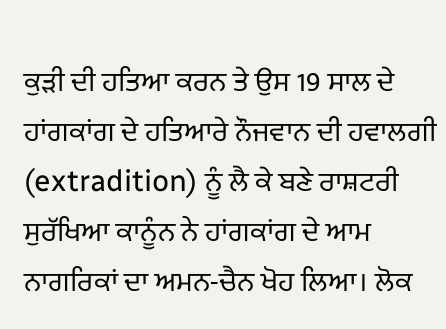ਕੁੜੀ ਦੀ ਹਤਿਆ ਕਰਨ ਤੇ ਉਸ 19 ਸਾਲ ਦੇ ਹਾਂਗਕਾਂਗ ਦੇ ਹਤਿਆਰੇ ਨੌਜਵਾਨ ਦੀ ਹਵਾਲਗੀ (extradition) ਨੂੰ ਲੈ ਕੇ ਬਣੇ ਰਾਸ਼ਟਰੀ ਸੁਰੱਖਿਆ ਕਾਨੂੰਨ ਨੇ ਹਾਂਗਕਾਂਗ ਦੇ ਆਮ ਨਾਗਰਿਕਾਂ ਦਾ ਅਮਨ-ਚੈਨ ਖੋਹ ਲਿਆ। ਲੋਕ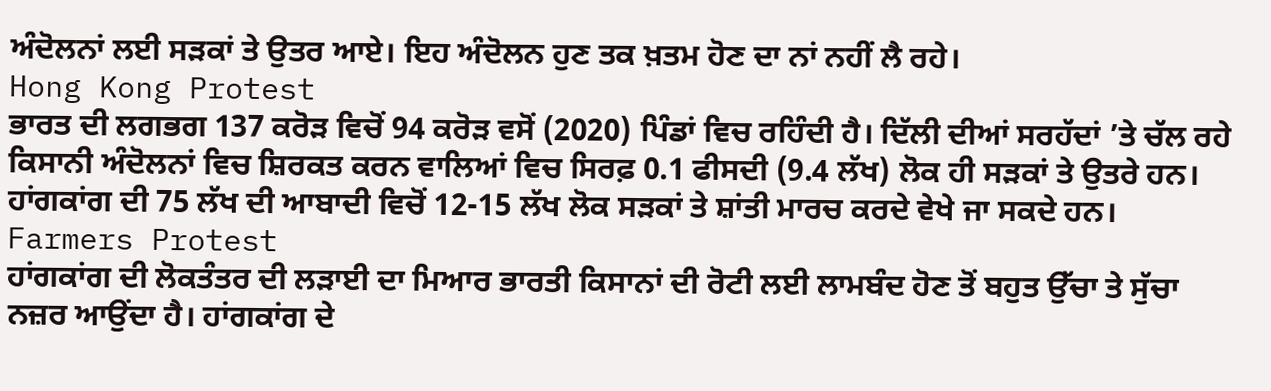ਅੰਦੋਲਨਾਂ ਲਈ ਸੜਕਾਂ ਤੇ ਉਤਰ ਆਏ। ਇਹ ਅੰਦੋਲਨ ਹੁਣ ਤਕ ਖ਼ਤਮ ਹੋਣ ਦਾ ਨਾਂ ਨਹੀਂ ਲੈ ਰਹੇ।
Hong Kong Protest
ਭਾਰਤ ਦੀ ਲਗਭਗ 137 ਕਰੋੜ ਵਿਚੋਂ 94 ਕਰੋੜ ਵਸੋਂ (2020) ਪਿੰਡਾਂ ਵਿਚ ਰਹਿੰਦੀ ਹੈ। ਦਿੱਲੀ ਦੀਆਂ ਸਰਹੱਦਾਂ ’ਤੇ ਚੱਲ ਰਹੇ ਕਿਸਾਨੀ ਅੰਦੋਲਨਾਂ ਵਿਚ ਸ਼ਿਰਕਤ ਕਰਨ ਵਾਲਿਆਂ ਵਿਚ ਸਿਰਫ਼ 0.1 ਫੀਸਦੀ (9.4 ਲੱਖ) ਲੋਕ ਹੀ ਸੜਕਾਂ ਤੇ ਉਤਰੇ ਹਨ। ਹਾਂਗਕਾਂਗ ਦੀ 75 ਲੱਖ ਦੀ ਆਬਾਦੀ ਵਿਚੋਂ 12-15 ਲੱਖ ਲੋਕ ਸੜਕਾਂ ਤੇ ਸ਼ਾਂਤੀ ਮਾਰਚ ਕਰਦੇ ਵੇਖੇ ਜਾ ਸਕਦੇ ਹਨ।
Farmers Protest
ਹਾਂਗਕਾਂਗ ਦੀ ਲੋਕਤੰਤਰ ਦੀ ਲੜਾਈ ਦਾ ਮਿਆਰ ਭਾਰਤੀ ਕਿਸਾਨਾਂ ਦੀ ਰੋਟੀ ਲਈ ਲਾਮਬੰਦ ਹੋਣ ਤੋਂ ਬਹੁਤ ਉੱਚਾ ਤੇ ਸੁੱਚਾ ਨਜ਼ਰ ਆਉਂਦਾ ਹੈ। ਹਾਂਗਕਾਂਗ ਦੇ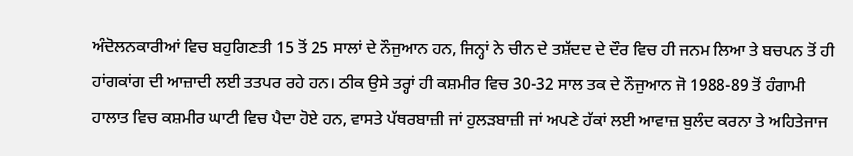ਅੰਦੋਲਨਕਾਰੀਆਂ ਵਿਚ ਬਹੁਗਿਣਤੀ 15 ਤੋਂ 25 ਸਾਲਾਂ ਦੇ ਨੌਜੁਆਨ ਹਨ, ਜਿਨ੍ਹਾਂ ਨੇ ਚੀਨ ਦੇ ਤਸ਼ੱਦਦ ਦੇ ਦੌਰ ਵਿਚ ਹੀ ਜਨਮ ਲਿਆ ਤੇ ਬਚਪਨ ਤੋਂ ਹੀ ਹਾਂਗਕਾਂਗ ਦੀ ਆਜ਼ਾਦੀ ਲਈ ਤਤਪਰ ਰਹੇ ਹਨ। ਠੀਕ ਉਸੇ ਤਰ੍ਹਾਂ ਹੀ ਕਸ਼ਮੀਰ ਵਿਚ 30-32 ਸਾਲ ਤਕ ਦੇ ਨੌਜੁਆਨ ਜੋ 1988-89 ਤੋਂ ਹੰਗਾਮੀ ਹਾਲਾਤ ਵਿਚ ਕਸ਼ਮੀਰ ਘਾਟੀ ਵਿਚ ਪੈਦਾ ਹੋਏ ਹਨ, ਵਾਸਤੇ ਪੱਥਰਬਾਜ਼ੀ ਜਾਂ ਹੁਲੜਬਾਜ਼ੀ ਜਾਂ ਅਪਣੇ ਹੱਕਾਂ ਲਈ ਆਵਾਜ਼ ਬੁਲੰਦ ਕਰਨਾ ਤੇ ਅਹਿਤੇਜਾਜ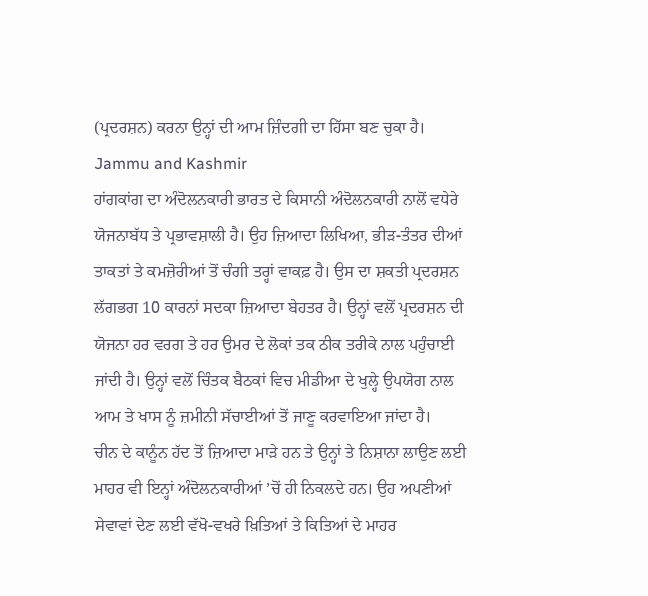(ਪ੍ਰਦਰਸ਼ਨ) ਕਰਨਾ ਉਨ੍ਹਾਂ ਦੀ ਆਮ ਜ਼ਿੰਦਗੀ ਦਾ ਹਿੱਸਾ ਬਣ ਚੁਕਾ ਹੈ।
Jammu and Kashmir
ਹਾਂਗਕਾਂਗ ਦਾ ਅੰਦੋਲਨਕਾਰੀ ਭਾਰਤ ਦੇ ਕਿਸਾਨੀ ਅੰਦੋਲਨਕਾਰੀ ਨਾਲੋਂ ਵਧੇਰੇ ਯੋਜਨਾਬੱਧ ਤੇ ਪ੍ਰਭਾਵਸ਼ਾਲੀ ਹੈ। ਉਹ ਜ਼ਿਆਦਾ ਲਿਖਿਆ, ਭੀੜ-ਤੰਤਰ ਦੀਆਂ ਤਾਕਤਾਂ ਤੇ ਕਮਜ਼ੋਰੀਆਂ ਤੋਂ ਚੰਗੀ ਤਰ੍ਹਾਂ ਵਾਕਫ਼ ਹੈ। ਉਸ ਦਾ ਸ਼ਕਤੀ ਪ੍ਰਦਰਸ਼ਨ ਲੱਗਭਗ 10 ਕਾਰਨਾਂ ਸਦਕਾ ਜ਼ਿਆਦਾ ਬੇਹਤਰ ਹੈ। ਉਨ੍ਹਾਂ ਵਲੋਂ ਪ੍ਰਦਰਸ਼ਨ ਦੀ ਯੋਜਨਾ ਹਰ ਵਰਗ ਤੇ ਹਰ ਉਮਰ ਦੇ ਲੋਕਾਂ ਤਕ ਠੀਕ ਤਰੀਕੇ ਨਾਲ ਪਹੁੰਚਾਈ ਜਾਂਦੀ ਹੈ। ਉਨ੍ਹਾਂ ਵਲੋਂ ਚਿੰਤਕ ਬੈਠਕਾਂ ਵਿਚ ਮੀਡੀਆ ਦੇ ਖੁਲ੍ਹੇ ਉਪਯੋਗ ਨਾਲ ਆਮ ਤੇ ਖਾਸ ਨੂੰ ਜ਼ਮੀਨੀ ਸੱਚਾਈਆਂ ਤੋਂ ਜਾਣੂ ਕਰਵਾਇਆ ਜਾਂਦਾ ਹੈ।
ਚੀਨ ਦੇ ਕਾਨੂੰਨ ਹੱਦ ਤੋਂ ਜ਼ਿਆਦਾ ਮਾੜੇ ਹਨ ਤੇ ਉਨ੍ਹਾਂ ਤੇ ਨਿਸ਼ਾਨਾ ਲਾਉਣ ਲਈ ਮਾਹਰ ਵੀ ਇਨ੍ਹਾਂ ਅੰਦੋਲਨਕਾਰੀਆਂ ’ਚੋਂ ਹੀ ਨਿਕਲਦੇ ਹਨ। ਉਹ ਅਪਣੀਆਂ ਸੇਵਾਵਾਂ ਦੇਣ ਲਈ ਵੱਖੋ-ਵਖਰੇ ਖ਼ਿਤਿਆਂ ਤੇ ਕਿਤਿਆਂ ਦੇ ਮਾਹਰ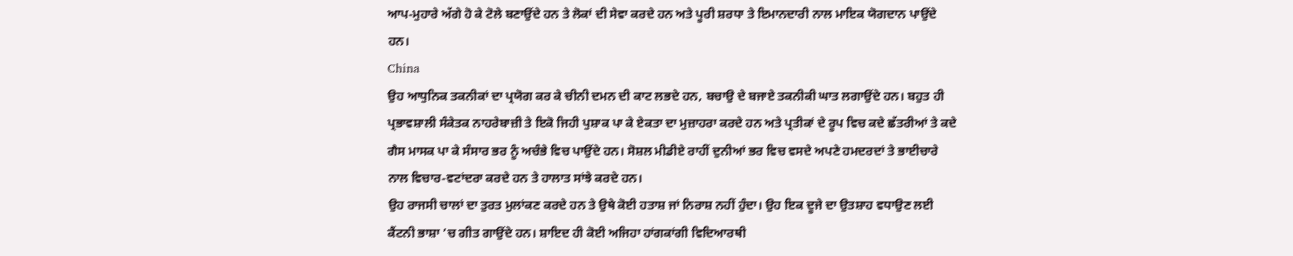ਆਪ-ਮੁਹਾਰੇ ਅੱਗੇ ਹੋ ਕੇ ਟੋਲੇ ਬਣਾਉਂਦੇ ਹਨ ਤੇ ਲੋਕਾਂ ਦੀ ਸੇਵਾ ਕਰਦੇ ਹਨ ਅਤੇ ਪੂਰੀ ਸ਼ਰਧਾ ਤੇ ਇਮਾਨਦਾਰੀ ਨਾਲ ਮਾਇਕ ਯੋਗਦਾਨ ਪਾਉਂਦੇ ਹਨ।
China
ਉਹ ਆਧੁਨਿਕ ਤਕਨੀਕਾਂ ਦਾ ਪ੍ਰਯੋਗ ਕਰ ਕੇ ਚੀਨੀ ਦਮਨ ਦੀ ਕਾਟ ਲਭਦੇ ਹਨ, ਬਚਾਉ ਦੇ ਬਜਾਏ ਤਕਨੀਕੀ ਘਾਤ ਲਗਾਉਂਦੇ ਹਨ। ਬਹੁਤ ਹੀ ਪ੍ਰਭਾਵਸ਼ਾਲੀ ਸੰਕੇਤਕ ਨਾਹਰੇਬਾਜ਼ੀ ਤੇ ਇਕੋ ਜਿਹੀ ਪੁਸ਼ਾਕ ਪਾ ਕੇ ਏਕਤਾ ਦਾ ਮੁਜ਼ਾਹਰਾ ਕਰਦੇ ਹਨ ਅਤੇ ਪ੍ਰਤੀਕਾਂ ਦੇ ਰੂਪ ਵਿਚ ਕਦੇ ਛੱਤਰੀਆਂ ਤੇ ਕਦੇ ਗੈਸ ਮਾਸਕ ਪਾ ਕੇ ਸੰਸਾਰ ਭਰ ਨੂੰ ਅਚੰਭੇ ਵਿਚ ਪਾਉਂਦੇ ਹਨ। ਸੋਸ਼ਲ ਮੀਡੀਏ ਰਾਹੀਂ ਦੁਨੀਆਂ ਭਰ ਵਿਚ ਵਸਦੇ ਅਪਣੇ ਹਮਦਰਦਾਂ ਤੇ ਭਾਈਚਾਰੇ ਨਾਲ ਵਿਚਾਰ-ਵਟਾਂਦਰਾ ਕਰਦੇ ਹਨ ਤੇ ਹਾਲਾਤ ਸਾਂਝੇ ਕਰਦੇ ਹਨ।
ਉਹ ਰਾਜਸੀ ਚਾਲਾਂ ਦਾ ਤੁਰਤ ਮੁਲਾਂਕਣ ਕਰਦੇ ਹਨ ਤੇ ਉਥੇ ਕੋਈ ਹਤਾਸ਼ ਜਾਂ ਨਿਰਾਸ਼ ਨਹੀਂ ਹੁੰਦਾ। ਉਹ ਇਕ ਦੂਜੇ ਦਾ ਉਤਸ਼ਾਹ ਵਧਾਉਣ ਲਈ ਕੈਂਟਨੀ ਭਾਸ਼ਾ ’ਚ ਗੀਤ ਗਾਉਂਦੇ ਹਨ। ਸ਼ਾਇਦ ਹੀ ਕੋਈ ਅਜਿਹਾ ਹਾਂਗਕਾਂਗੀ ਵਿਦਿਆਰਥੀ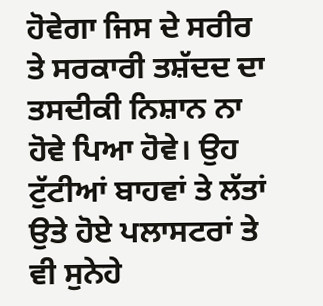ਹੋਵੇਗਾ ਜਿਸ ਦੇ ਸਰੀਰ ਤੇ ਸਰਕਾਰੀ ਤਸ਼ੱਦਦ ਦਾ ਤਸਦੀਕੀ ਨਿਸ਼ਾਨ ਨਾ ਹੋਵੇ ਪਿਆ ਹੋਵੇ। ਉਹ ਟੁੱਟੀਆਂ ਬਾਹਵਾਂ ਤੇ ਲੱਤਾਂ ਉਤੇ ਹੋਏ ਪਲਾਸਟਰਾਂ ਤੇ ਵੀ ਸੁਨੇਹੇ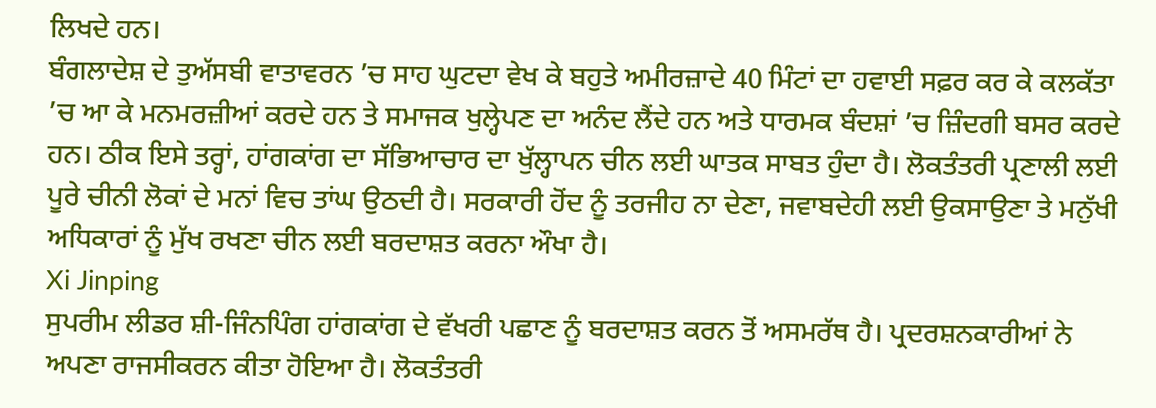ਲਿਖਦੇ ਹਨ।
ਬੰਗਲਾਦੇਸ਼ ਦੇ ਤੁਅੱਸਬੀ ਵਾਤਾਵਰਨ ’ਚ ਸਾਹ ਘੁਟਦਾ ਵੇਖ ਕੇ ਬਹੁਤੇ ਅਮੀਰਜ਼ਾਦੇ 40 ਮਿੰਟਾਂ ਦਾ ਹਵਾਈ ਸਫ਼ਰ ਕਰ ਕੇ ਕਲਕੱਤਾ ’ਚ ਆ ਕੇ ਮਨਮਰਜ਼ੀਆਂ ਕਰਦੇ ਹਨ ਤੇ ਸਮਾਜਕ ਖੁਲ੍ਹੇਪਣ ਦਾ ਅਨੰਦ ਲੈਂਦੇ ਹਨ ਅਤੇ ਧਾਰਮਕ ਬੰਦਸ਼ਾਂ ’ਚ ਜ਼ਿੰਦਗੀ ਬਸਰ ਕਰਦੇ ਹਨ। ਠੀਕ ਇਸੇ ਤਰ੍ਹਾਂ, ਹਾਂਗਕਾਂਗ ਦਾ ਸੱਭਿਆਚਾਰ ਦਾ ਖੁੱਲ੍ਹਾਪਨ ਚੀਨ ਲਈ ਘਾਤਕ ਸਾਬਤ ਹੁੰਦਾ ਹੈ। ਲੋਕਤੰਤਰੀ ਪ੍ਰਣਾਲੀ ਲਈ ਪੂਰੇ ਚੀਨੀ ਲੋਕਾਂ ਦੇ ਮਨਾਂ ਵਿਚ ਤਾਂਘ ਉਠਦੀ ਹੈ। ਸਰਕਾਰੀ ਹੋਂਦ ਨੂੰ ਤਰਜੀਹ ਨਾ ਦੇਣਾ, ਜਵਾਬਦੇਹੀ ਲਈ ਉਕਸਾਉਣਾ ਤੇ ਮਨੁੱਖੀ ਅਧਿਕਾਰਾਂ ਨੂੰ ਮੁੱਖ ਰਖਣਾ ਚੀਨ ਲਈ ਬਰਦਾਸ਼ਤ ਕਰਨਾ ਔਖਾ ਹੈ।
Xi Jinping
ਸੁਪਰੀਮ ਲੀਡਰ ਸ਼ੀ-ਜਿੰਨਪਿੰਗ ਹਾਂਗਕਾਂਗ ਦੇ ਵੱਖਰੀ ਪਛਾਣ ਨੂੰ ਬਰਦਾਸ਼ਤ ਕਰਨ ਤੋਂ ਅਸਮਰੱਥ ਹੈ। ਪ੍ਰਦਰਸ਼ਨਕਾਰੀਆਂ ਨੇ ਅਪਣਾ ਰਾਜਸੀਕਰਨ ਕੀਤਾ ਹੋਇਆ ਹੈ। ਲੋਕਤੰਤਰੀ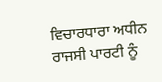ਵਿਚਾਰਧਾਰਾ ਅਧੀਨ ਰਾਜਸੀ ਪਾਰਟੀ ਨੂੰ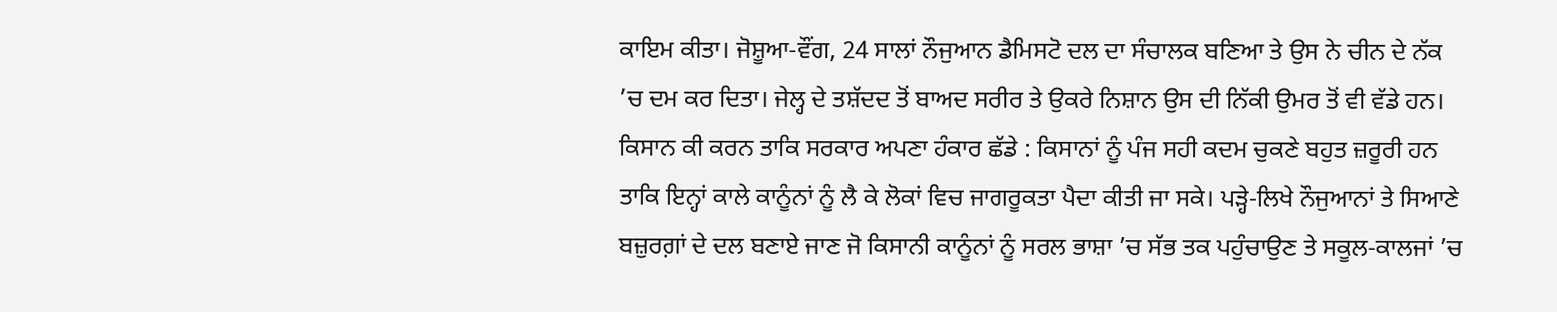ਕਾਇਮ ਕੀਤਾ। ਜੋਸ਼ੂਆ-ਵੌਂਗ, 24 ਸਾਲਾਂ ਨੌਜੁਆਨ ਡੈਮਿਸਟੋ ਦਲ ਦਾ ਸੰਚਾਲਕ ਬਣਿਆ ਤੇ ਉਸ ਨੇ ਚੀਨ ਦੇ ਨੱਕ ’ਚ ਦਮ ਕਰ ਦਿਤਾ। ਜੇਲ੍ਹ ਦੇ ਤਸ਼ੱਦਦ ਤੋਂ ਬਾਅਦ ਸਰੀਰ ਤੇ ਉਕਰੇ ਨਿਸ਼ਾਨ ਉਸ ਦੀ ਨਿੱਕੀ ਉਮਰ ਤੋਂ ਵੀ ਵੱਡੇ ਹਨ।
ਕਿਸਾਨ ਕੀ ਕਰਨ ਤਾਕਿ ਸਰਕਾਰ ਅਪਣਾ ਹੰਕਾਰ ਛੱਡੇ : ਕਿਸਾਨਾਂ ਨੂੰ ਪੰਜ ਸਹੀ ਕਦਮ ਚੁਕਣੇ ਬਹੁਤ ਜ਼ਰੂਰੀ ਹਨ ਤਾਕਿ ਇਨ੍ਹਾਂ ਕਾਲੇ ਕਾਨੂੰਨਾਂ ਨੂੰ ਲੈ ਕੇ ਲੋਕਾਂ ਵਿਚ ਜਾਗਰੂਕਤਾ ਪੈਦਾ ਕੀਤੀ ਜਾ ਸਕੇ। ਪੜ੍ਹੇ-ਲਿਖੇ ਨੌਜੁਆਨਾਂ ਤੇ ਸਿਆਣੇ ਬਜ਼ੁਰਗ਼ਾਂ ਦੇ ਦਲ ਬਣਾਏ ਜਾਣ ਜੋ ਕਿਸਾਨੀ ਕਾਨੂੰਨਾਂ ਨੂੰ ਸਰਲ ਭਾਸ਼ਾ ’ਚ ਸੱਭ ਤਕ ਪਹੁੰਚਾਉਣ ਤੇ ਸਕੂਲ-ਕਾਲਜਾਂ ’ਚ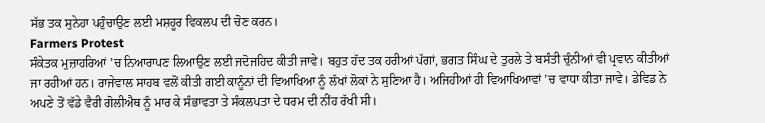ਸੱਭ ਤਕ ਸੁਨੇਹਾ ਪਹੁੰਚਾਉਣ ਲਈ ਮਸ਼ਹੂਰ ਵਿਕਲਪ ਦੀ ਚੋਣ ਕਰਨ।
Farmers Protest
ਸੰਕੇਤਕ ਮੁਜ਼ਾਹਰਿਆਂ ’ਚ ਨਿਆਰਾਪਣ ਲਿਆਉਣ ਲਈ ਜਦੋਜਹਿਦ ਕੀਤੀ ਜਾਵੇ। ਬਹੁਤ ਹੱਦ ਤਕ ਹਰੀਆਂ ਪੱਗਾਂ, ਭਗਤ ਸਿੰਘ ਦੇ ਤੁਰਲੇ ਤੇ ਬਸੰਤੀ ਚੁੰਨੀਆਂ ਵੀ ਪ੍ਰਵਾਨ ਕੀਤੀਆਂ ਜਾ ਰਹੀਆਂ ਹਨ। ਰਾਜੇਵਾਲ ਸਾਹਬ ਵਲੋਂ ਕੀਤੀ ਗਈ ਕਾਨੂੰਨਾਂ ਦੀ ਵਿਆਖਿਆ ਨੂੰ ਲੱਖਾਂ ਲੋਕਾਂ ਨੇ ਸੁਣਿਆ ਹੈ। ਅਜਿਹੀਆਂ ਹੀ ਵਿਆਖਿਆਵਾਂ ’ਚ ਵਾਧਾ ਕੀਤਾ ਜਾਵੇ। ਡੇਵਿਡ ਨੇ ਅਪਣੇ ਤੋਂ ਵੱਡੇ ਵੈਰੀ ਗੋਲੀਐਥ ਨੂੰ ਮਾਰ ਕੇ ਸੰਭਾਵਤਾ ਤੇ ਸੰਕਲਪਤਾ ਦੇ ਧਰਮ ਦੀ ਨੀਂਹ ਰੱਖੀ ਸੀ।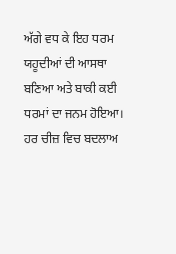ਅੱਗੇ ਵਧ ਕੇ ਇਹ ਧਰਮ ਯਹੂਦੀਆਂ ਦੀ ਆਸਥਾ ਬਣਿਆ ਅਤੇ ਬਾਕੀ ਕਈ ਧਰਮਾਂ ਦਾ ਜਨਮ ਹੋਇਆ। ਹਰ ਚੀਜ਼ ਵਿਚ ਬਦਲਾਅ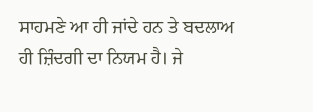ਸਾਹਮਣੇ ਆ ਹੀ ਜਾਂਦੇ ਹਨ ਤੇ ਬਦਲਾਅ ਹੀ ਜ਼ਿੰਦਗੀ ਦਾ ਨਿਯਮ ਹੈ। ਜੇ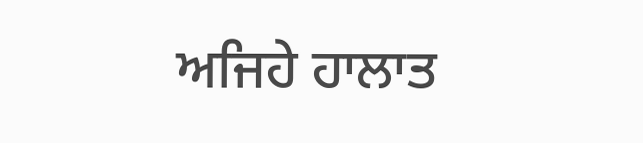ਅਜਿਹੇ ਹਾਲਾਤ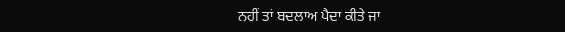ਨਹੀਂ ਤਾਂ ਬਦਲਾਅ ਪੈਦਾ ਕੀਤੇ ਜਾ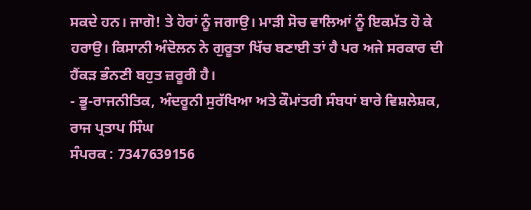ਸਕਦੇ ਹਨ। ਜਾਗੋ! ਤੇ ਹੋਰਾਂ ਨੂੰ ਜਗਾਉ। ਮਾੜੀ ਸੋਚ ਵਾਲਿਆਂ ਨੂੰ ਇਕਮੱਤ ਹੋ ਕੇ ਹਰਾਉ। ਕਿਸਾਨੀ ਅੰਦੋਲਨ ਨੇ ਗੁਰੂਤਾ ਖਿੱਚ ਬਣਾਈ ਤਾਂ ਹੈ ਪਰ ਅਜੇ ਸਰਕਾਰ ਦੀ ਹੈਂਕੜ ਭੰਨਣੀ ਬਹੁਤ ਜ਼ਰੂਰੀ ਹੈ।
- ਭੂ-ਰਾਜਨੀਤਿਕ, ਅੰਦਰੂਨੀ ਸੁਰੱਖਿਆ ਅਤੇ ਕੌਮਾਂਤਰੀ ਸੰਬਧਾਂ ਬਾਰੇ ਵਿਸ਼ਲੇਸ਼ਕ,
ਰਾਜ ਪ੍ਰਤਾਪ ਸਿੰਘ
ਸੰਪਰਕ : 7347639156